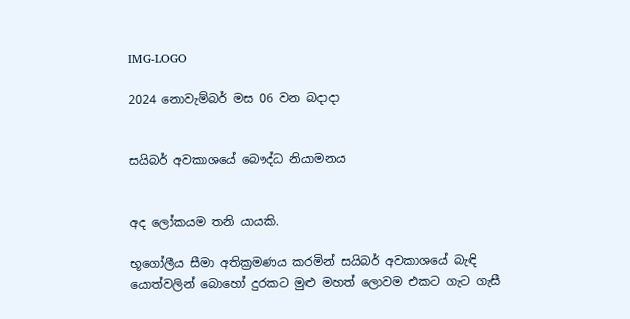IMG-LOGO

2024 නොවැම්බර් මස 06 වන බදාදා


සයිබර් අවකාශයේ බෞද්ධ නියාමනය


අද ලෝකයම තනි යායකි.

භූගෝලීය සීමා අතික්‍රමණය කරමින් සයිබර් අවකාශයේ බැඳි යොත්වලින් බොහෝ දුරකට මුළු මහත් ලොවම එකට ගැට ගැසී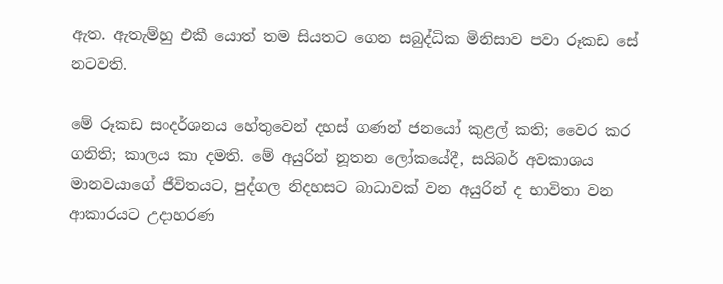ඇත. ඇතැම්හු එකී යොත් තම සියතට ගෙන සබුද්ධික මිනිසාව පවා රූකඩ සේ නටවති.

මේ රූකඩ සංදර්ශනය හේතුවෙන් දහස් ගණන් ජනයෝ කුළල් කති; වෛර කර ගනිති; කාලය කා දමති. මේ අයුරින් නූතන ලෝකයේදී, සයිබර් අවකාශය මානවයාගේ ජීවිතයට, පුද්ගල නිදහසට බාධාවක් වන අයුරින් ද භාවිතා වන ආකාරයට උදාහරණ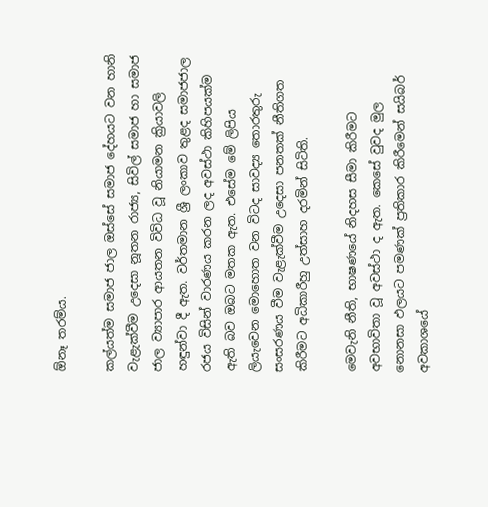ඕනෑ තරම්ය.

කල්යත්ම සමාජ ජාල ඔස්සේ සමාජ දේහයට වන හානි වැළැක්වීම උදෙසා නූතන රාජ්‍ය, සිවිල් සමාජ හා සමාජ ජාල ව්‍යාපාර ආයතන විවිධ වූ නියාමන ක්‍රියාවලි හඳුන්වා දී ඇත. වර්තමාන ශ්‍රී ලංකාව තුළද සමාජජාල රජය විසින් වාරණය කරන ලද අවස්ථා කිහිපයක්ම ඇති බව ඔබට මතක ඇත. එසේම මේ ලිපිය ලියැවෙන මොහොත වන විටද සාවද්‍ය තොරතුරු සංසරණය වීම වැළැක්වීම උදෙසා පනතක් නීතිගත කිරීමට අධිකාරීහු උත්සාහ දරමින් සිටිති.

මෙවැනි නීති, භාෂණයේ නිදහස සීමා කිරීමට අවභාවිතා වූ අවස්ථා ද ඇත. කෙසේ වුවද මුල නොනසා ඵලයට පමණක් ප්‍රතිකාර කිරීමෙන් සයිබර් අවකාශයේ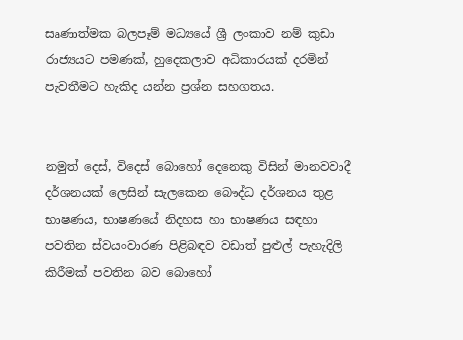සෘණාත්මක බලපෑම් මධ්‍යයේ ශ්‍රී ලංකාව නම් කුඩා රාජ්‍යයට පමණක්, හුදෙකලාව අධිකාරයක් දරමින් පැවතීමට හැකිද යන්න ප්‍රශ්න සහගතය.


නමුත් දෙස්, විදෙස් බොහෝ දෙනෙකු විසින් මානවවාදී දර්ශනයක් ලෙසින් සැලකෙන බෞද්ධ දර්ශනය තුළ භාෂණය, භාෂණයේ නිදහස හා භාෂණය සඳහා පවතින ස්වයංවාරණ පිළිබඳව වඩාත් පුළුල් පැහැදිලි කිරීමක් පවතින බව බොහෝ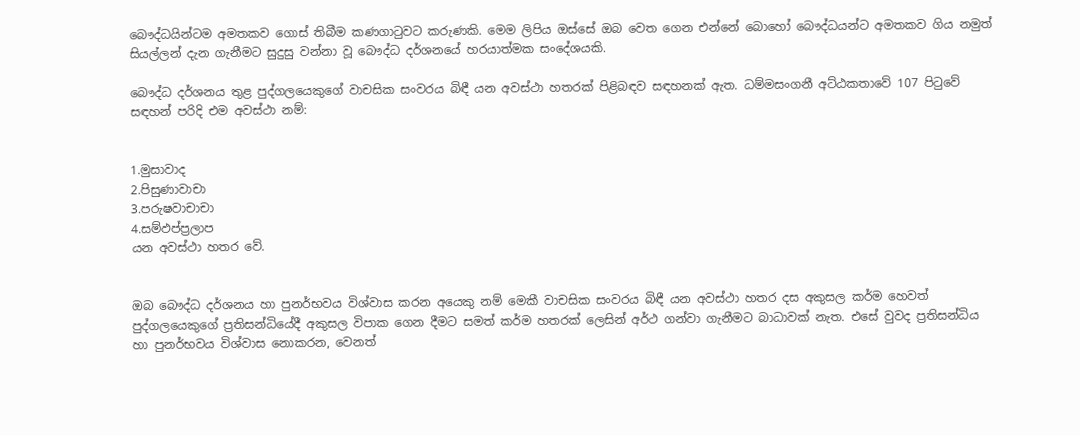බෞද්ධයින්ටම අමතකව ගොස් තිබීම කණගාටුවට කරුණකි. මෙම ලිපිය ඔස්සේ ඔබ වෙත ගෙන එන්නේ බොහෝ බෞද්ධයන්ට අමතකව ගිය නමුත් සියල්ලන් දැන ගැනීමට සුදුසු වන්නා වූ බෞද්ධ දර්ශනයේ හරයාත්මක සංදේශයකි.

බෞද්ධ දර්ශනය තුළ පුද්ගලයෙකුගේ වාචසික සංවරය බිඳී යන අවස්ථා හතරක් පිළිබඳව සඳහනක් ඇත. ධම්මසංගනී අට්ඨකතාවේ 107 පිටුවේ සඳහන් පරිදි එම අවස්ථා නම්:


1.මුසාවාද
2.පිසුණාවාචා
3.පරුෂවාචාචා
4.සම්ඵප්ප්‍රලාප
යන අවස්ථා හතර වේ.


ඔබ බෞද්ධ දර්ශනය හා පුනර්භවය විශ්වාස කරන අයෙකු නම් මෙකී වාචසික සංවරය බිඳී යන අවස්ථා හතර දස අකුසල කර්ම හෙවත් පුද්ගලයෙකුගේ ප්‍රතිසන්ධියේදී අකුසල විපාක ගෙන දීමට සමත් කර්ම හතරක් ලෙසින් අර්ථ ගන්වා ගැනීමට බාධාවක් නැත. එසේ වුවද ප්‍රතිසන්ධිය හා පුනර්භවය විශ්වාස නොකරන, වෙනත්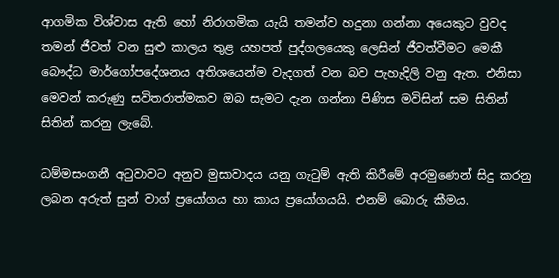ආගමික විශ්වාස ඇති හෝ නිරාගමික යැයි තමන්ව හදුනා ගන්නා අයෙකුට වුවද තමන් ජීවත් වන සුළු කාලය තුළ යහපත් පුද්ගලයෙකු ලෙසින් ජීවත්වීමට මෙකී බෞද්ධ මාර්ගෝපදේශනය අතිශයෙන්ම වැදගත් වන බව පැහැදිලි වනු ඇත. එනිසා මෙවන් කරුණු සවිතරාත්මකව ඔබ සැමට දැන ගන්නා පිණිස මවිසින් සම සිතින් සිතින් කරනු ලැබේ.

ධම්මසංගනී අටුවාවට අනුව මුසාවාදය යනු ගැටුම් ඇති කිරීමේ අරමුණෙන් සිදු කරනු ලබන අරුත් සුන් වාග් ප්‍රයෝගය හා කාය ප්‍රයෝගයයි. එනම් බොරු කීමය.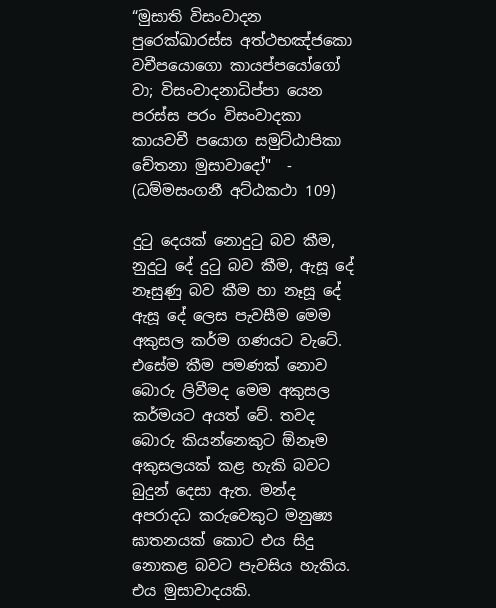“මුසාති විසංවාදන පුරෙක්ඛාරස්ස අත්ථභඤ්ජකො වචීපයොගො කායප්පයෝගෝ වා; විසංවාදනාධිප්පා යෙන පරස්ස පරං විසංවාදකා කායවචී පයොග සමුට්ඨාපිකා චේතනා මුසාවාදෝ"  - (ධම්මසංගනී අට්ඨකථා 109)

දුටු දෙයක් නොදුටු බව කීම, නුදුටු දේ දුටු බව කීම, ඇසූ දේ නෑසුණු බව කීම හා නෑසූ දේ ඇසූ දේ ලෙස පැවසීම මෙම අකුසල කර්ම ගණයට වැටේ. එසේම කීම පමණක් නොව බොරු ලිවීමද මෙම අකුසල කර්මයට අයත් වේ. තවද බොරු කියන්නෙකුට ඕනෑම අකුසලයක් කළ හැකි බවට බුදුන් දෙසා ඇත. මන්ද අපරාදධ කරුවෙකුට මනුෂ්‍ය ඝාතනයක් කොට එය සිදු නොකළ බවට පැවසිය හැකිය. එය මුසාවාදයකි.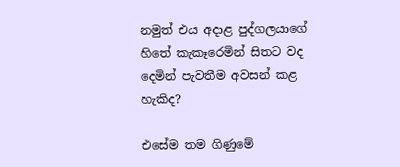නමුත් එය අදාළ පුද්ගලයාගේ හිතේ කැකෑරෙමින් සිතට වද දෙමින් පැවතීම අවසන් කළ හැකිද?

එසේම තම ගිණුමේ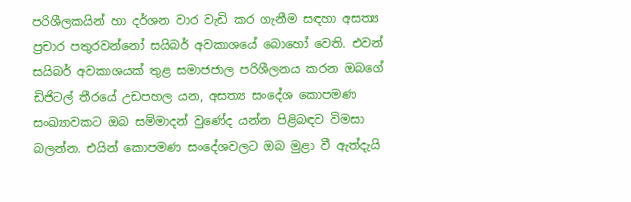පරිශීලකයින් හා දර්ශන වාර වැඩි කර ගැනීම සඳහා අසත්‍ය ප්‍රචාර පතුරවන්නෝ සයිබර් අවකාශයේ බොහෝ වෙති. එවන් සයිබර් අවකාශයක් තුළ සමාජජාල පරිශීලනය කරන ඔබගේ ඩිජිටල් තීරයේ උඩපහල යන, අසත්‍ය සංදේශ කොපමණ සංඛ්‍යාවකට ඔබ සම්මාදන් වුණේද යන්න පිළිබඳව විමසා බලන්න. එයින් කොපමණ සංදේශවලට ඔබ මුළා වී ඇත්දැයි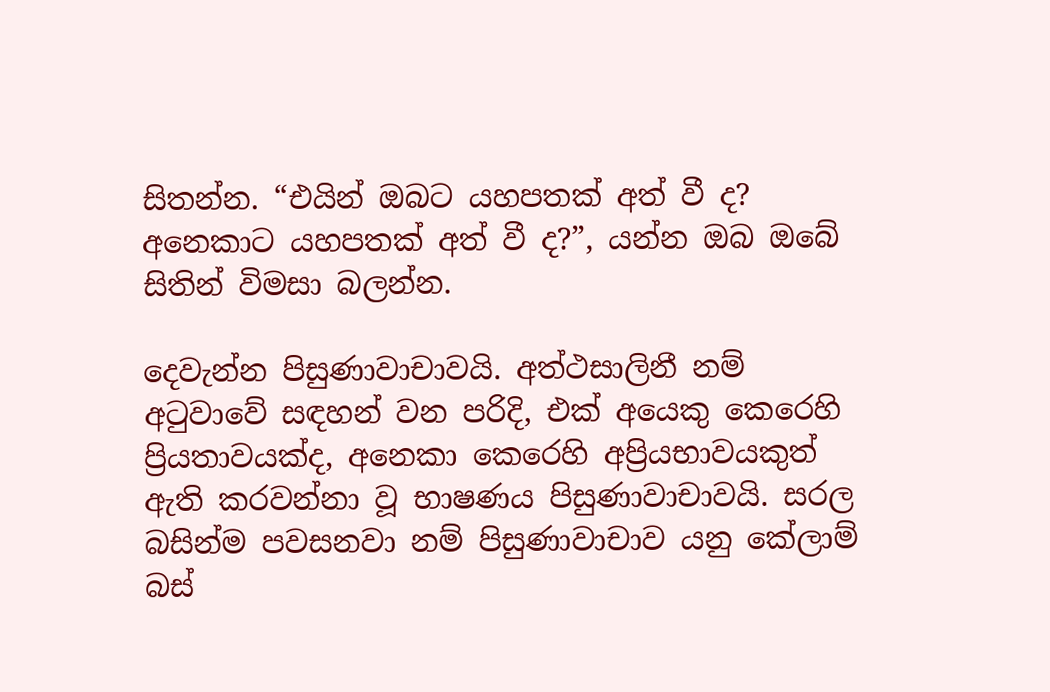සිතන්න. “එයින් ඔබට යහපතක් අත් වී ද? අනෙකාට යහපතක් අත් වී ද?”, යන්න ඔබ ඔබේ සිතින් විමසා බලන්න.

දෙවැන්න පිසුණාවාචාවයි. අත්ථසාලිනී නම් අටුවාවේ සඳහන් වන පරිදි, එක් අයෙකු කෙරෙහි ප්‍රියතාවයක්ද, අනෙකා කෙරෙහි අප්‍රියභාවයකුත් ඇති කරවන්නා වූ භාෂණය පිසුණාවාචාවයි. සරල බසින්ම පවසනවා නම් පිසුණාවාචාව යනු කේලාම් බස්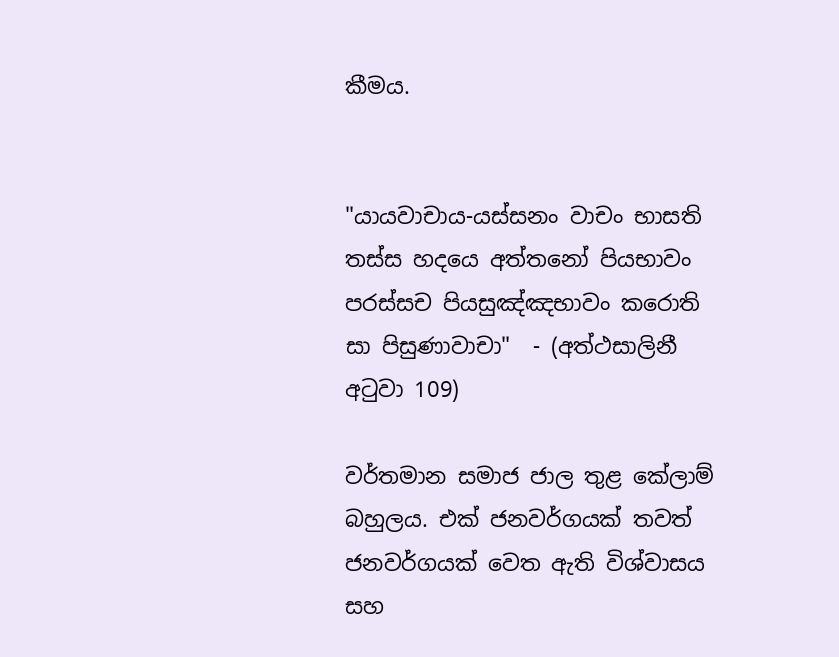කීමය.


"යායවාචාය-යස්සනං වාචං භාසති තස්ස හදයෙ අත්තනෝ පියභාවං පරස්සච පියසුඤ්ඤභාවං කරොති සා පිසුණාවාචා"  - (අත්ථසාලිනී අටුවා 109)

වර්තමාන සමාජ ජාල තුළ කේලාම් බහුලය. එක් ජනවර්ගයක් තවත් ජනවර්ගයක් වෙත ඇති විශ්වාසය සහ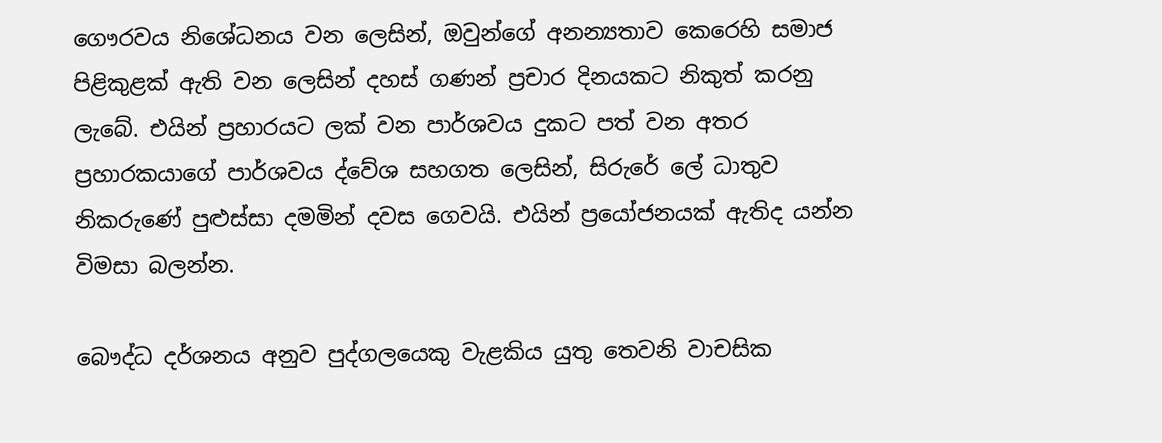ගෞරවය නිශේධනය වන ලෙසින්, ඔවුන්ගේ අනන්‍යතාව කෙරෙහි සමාජ පිළිකුළක් ඇති වන ලෙසින් දහස් ගණන් ප්‍රචාර දිනයකට නිකුත් කරනු ලැබේ. එයින් ප්‍රහාරයට ලක් වන පාර්ශවය දුකට පත් වන අතර ප්‍රහාරකයාගේ පාර්ශවය ද්වේශ සහගත ලෙසින්, සිරුරේ ලේ ධාතුව නිකරුණේ පුළුස්සා දමමින් දවස ගෙවයි. එයින් ප්‍රයෝජනයක් ඇතිද යන්න විමසා බලන්න.

බෞද්ධ දර්ශනය අනුව පුද්ගලයෙකු වැළකිය යුතු තෙවනි වාචසික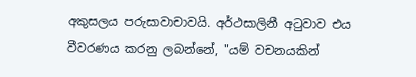අකුසලය පරුසාවාචාවයි. අර්ථසාලිනී අටුවාව එය වීවරණය කරනු ලබන්නේ, "යම් වචනයකින්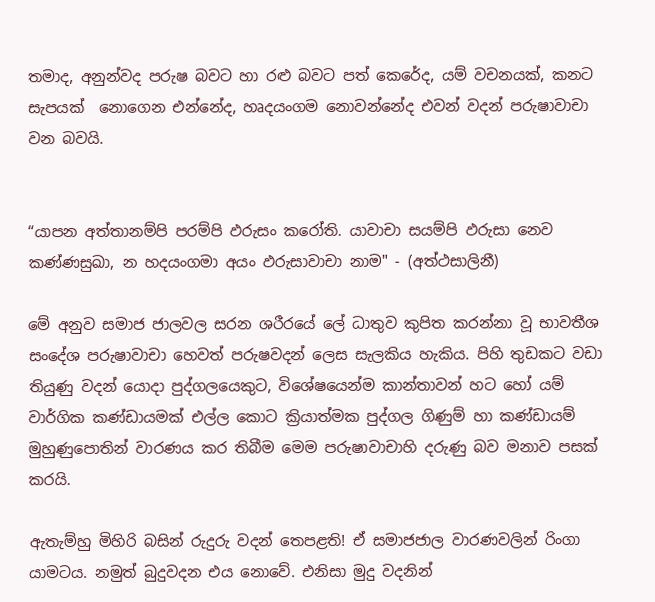තමාද, අනුන්වද පරුෂ බවට හා රළු බවට පත් කෙරේද, යම් වචනයක්, කනට  සැපයක්  නොගෙන එන්නේද, හෘදයංගම නොවන්නේද එවන් වදන් පරුෂාවාචා වන බවයි.


“යාපන අත්තානම්පි පරම්පි ඵරුසං කරෝති. යාවාචා සයම්පි ඵරුසා නෙව කණ්ණසුඛා, න හදයංගමා අයං ඵරුසාවාචා නාම" - (අත්ථසාලිනී)

මේ අනුව සමාජ ජාලවල සරන ශරීරයේ ලේ ධාතුව කුපිත කරන්නා වූ භාවතීශ සංදේශ පරුෂාවාචා හෙවත් පරුෂවදන් ලෙස සැලකිය හැකිය. පිහි තුඩකට වඩා තියුණු වදන් යොදා පුද්ගලයෙකුට, විශේෂයෙන්ම කාන්තාවන් හට හෝ යම් වාර්ගික කණ්ඩායමක් එල්ල කොට ක්‍රියාත්මක පුද්ගල ගිණුම් හා කණ්ඩායම් මුහුණුපොතින් වාරණය කර තිබීම මෙම පරුෂාවාචාහි දරුණු බව මනාව පසක් කරයි.

ඇතැම්හු මිහිරි බසින් රුදුරු වදන් තෙපළති! ඒ සමාජජාල වාරණවලින් රිංගා යාමටය. නමුත් බුදුවදන එය නොවේ. එනිසා මුදු වදනින්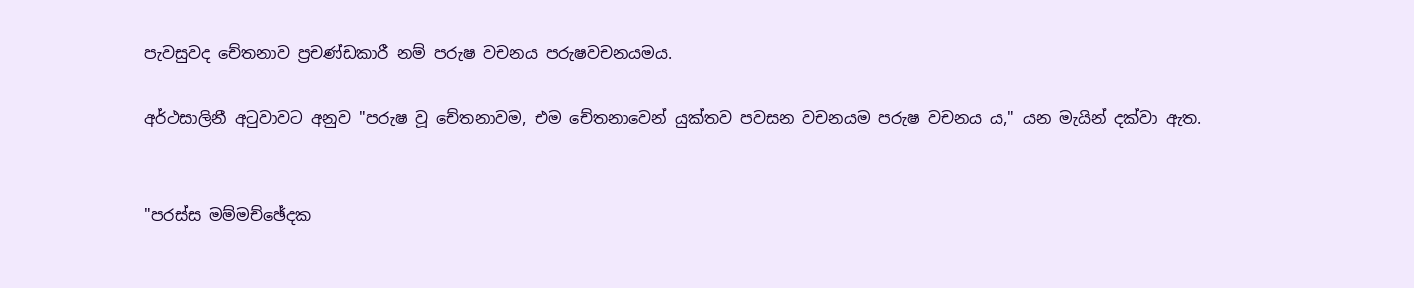පැවසුවද චේතනාව ප්‍රචණ්ඩකාරී නම් පරුෂ වචනය පරුෂවචනයමය.

අර්ථසාලිනී අටුවාවට අනුව "පරුෂ වූ චේතනාවම, එම චේතනාවෙන් යුක්තව පවසන වචනයම පරුෂ වචනය ය," යන මැයින් දක්වා ඇත.


"පරස්ස මම්මච්ඡේදක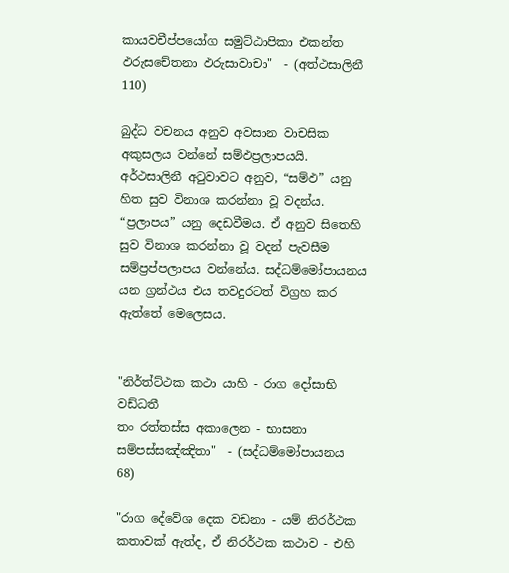කායවචීප්පයෝග සමුට්ඨාපිකා එකන්ත ඵරුසචේතනා ඵරුසාවාචා"  - (අත්ථසාලිනී 110)

බුද්ධ වචනය අනුව අවසාන වාචසික අකුසලය වන්නේ සම්ඵප්‍රලාපයයි. අර්ථසාලිනී අටුවාවට අනුව, “සම්ඵ” යනු හිත සුව විනාශ කරන්නා වූ වදන්ය.  “ප්‍රලාපය” යනු දෙඩවීමය. ඒ අනුව සිතෙහි සුව විනාශ කරන්නා වූ වදන් පැවසීම සම්ප්‍රප්පලාපය වන්නේය. සද්ධම්මෝපායනය යන ග්‍රන්ථය එය තවදුරටත් විග්‍රහ කර ඇත්තේ මෙලෙසය.


"නිර්ත්ට්ථක කථා යාහි - රාග දෝසාභි වඩ්ධතී
තං රත්තස්ස අකාලෙන - භාසනා සම්පස්සඤ්ඤිතා"  - (සද්ධම්මෝපායනය 68)

"රාග දේවේශ දෙක වඩනා - යම් නිරර්ථක කතාවක් ඇත්ද, ඒ නිරර්ථක කථාව - එහි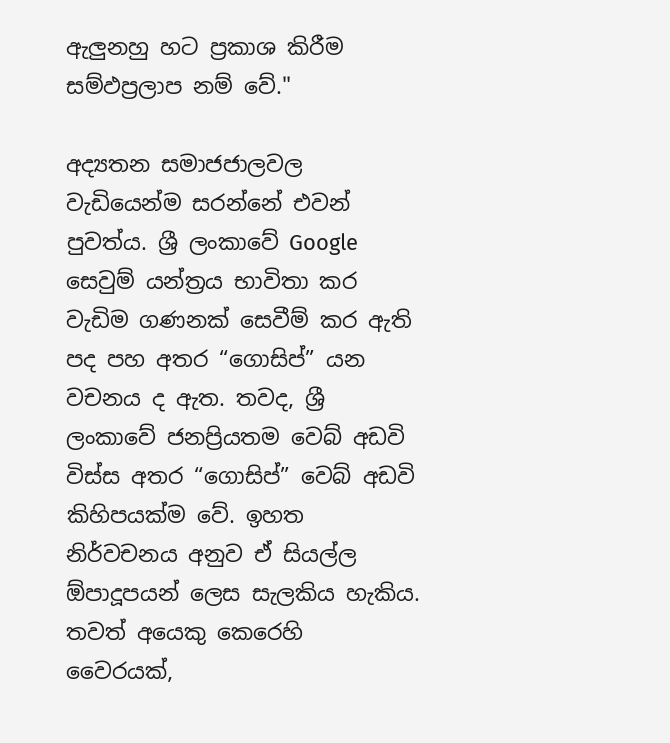ඇලුනහු හට ප්‍රකාශ කිරීම සම්ඵප්‍රලාප නම් වේ."

අද්‍යතන සමාජජාලවල වැඩියෙන්ම සරන්නේ එවන් පුවත්ය. ශ්‍රී ලංකාවේ Google සෙවුම් යන්ත්‍රය භාවිතා කර වැඩිම ගණනක් සෙවීම් කර ඇති පද පහ අතර “ගොසිප්” යන වචනය ද ඇත. තවද, ශ්‍රී ලංකාවේ ජනප්‍රියතම වෙබ් අඩවි විස්ස අතර “ගොසිප්” වෙබ් අඩවි කිහිපයක්ම වේ. ඉහත නිර්වචනය අනුව ඒ සියල්ල ඕපාදූපයන් ලෙස සැලකිය හැකිය. තවත් අයෙකු කෙරෙහි වෛරයක්,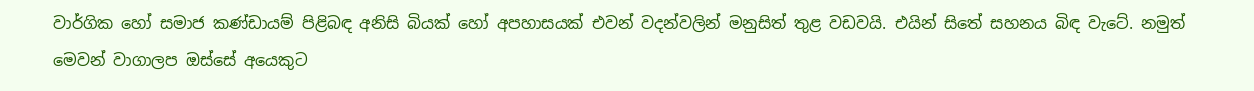වාර්ගික හෝ සමාජ කණ්ඩායම් පිළිබඳ අනිසි බියක් හෝ අපහාසයක් එවන් වදන්වලින් මනුසිත් තුළ වඩවයි. එයින් සිතේ සහනය බිඳ වැටේ. නමුත් මෙවන් වාගාලප ඔස්සේ අයෙකුට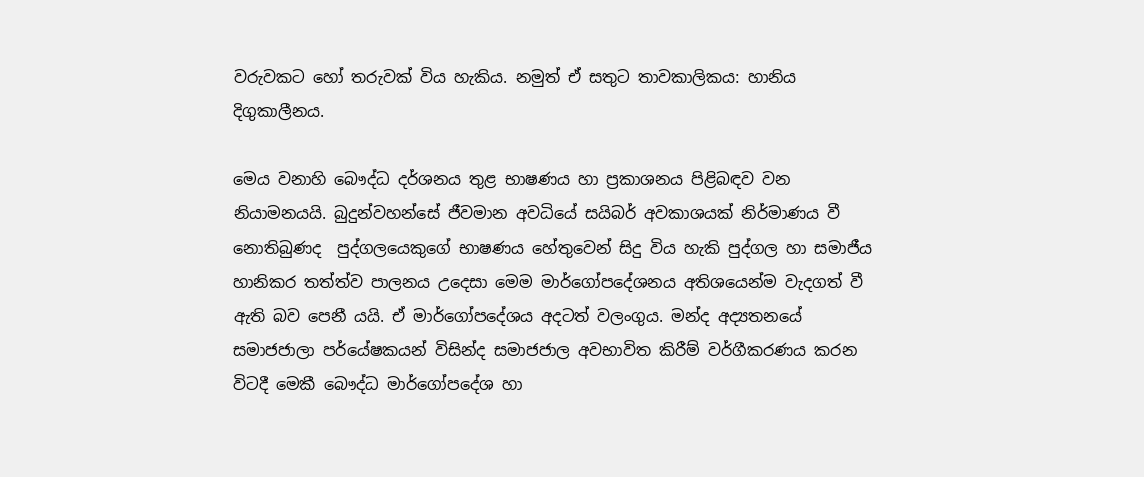වරුවකට හෝ තරුවක් විය හැකිය. නමුත් ඒ සතුට තාවකාලිකය: හානිය දිගුකාලීනය.

මෙය වනාහි බෞද්ධ දර්ශනය තුළ භාෂණය හා ප්‍රකාශනය පිළිබඳව වන නියාමනයයි. බුදුන්වහන්සේ ජීවමාන අවධියේ සයිබර් අවකාශයක් නිර්මාණය වී නොතිබුණද  පුද්ගලයෙකුගේ භාෂණය හේතුවෙන් සිදු විය හැකි පුද්ගල හා සමාජීය හානිකර තත්ත්ව පාලනය උදෙසා මෙම මාර්ගෝපදේශනය අතිශයෙන්ම වැදගත් වී ඇති බව පෙනී යයි. ඒ මාර්ගෝපදේශය අදටත් වලංගුය. මන්ද අද්‍යතනයේ සමාජජාලා පර්යේෂකයන් විසින්ද සමාජජාල අවභාවිත කිරීම් වර්ගීකරණය කරන විටදී මෙකී බෞද්ධ මාර්ගෝපදේශ හා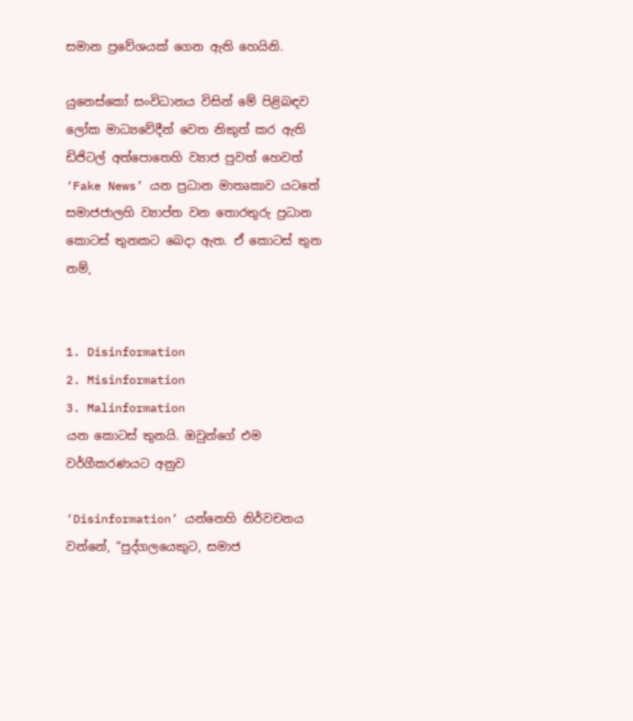සමාන ප්‍රවේශයක් ගෙන ඇති හෙයිනි.

යුනෙස්කෝ සංවිධානය විසින් මේ පිළිබඳව ලෝක මාධ්‍යවේදීන් වෙත නිකුත් කර ඇති ඩිජිටල් අත්පොතෙහි ව්‍යාජ පුවත් හෙවත් ‘Fake News’ යන ප්‍රධාන මාතෘකාව යටතේ සමාජජාලහි ව්‍යාප්ත වන තොරතුරු ප්‍රධාන කොටස් තුනකට බෙදා ඇත. ඒ කොටස් තුන නම්,


1. Disinformation
2. Misinformation
3. Malinformation
යන කොටස් තුනයි. ඔවුන්ගේ එම වර්ගීකරණයට අනුව

‘Disinformation’ යන්නෙහි නිර්වචනය වන්නේ, “පුද්ගලයෙකුට, සමාජ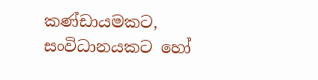කණ්ඩායමකට, සංවිධානයකට හෝ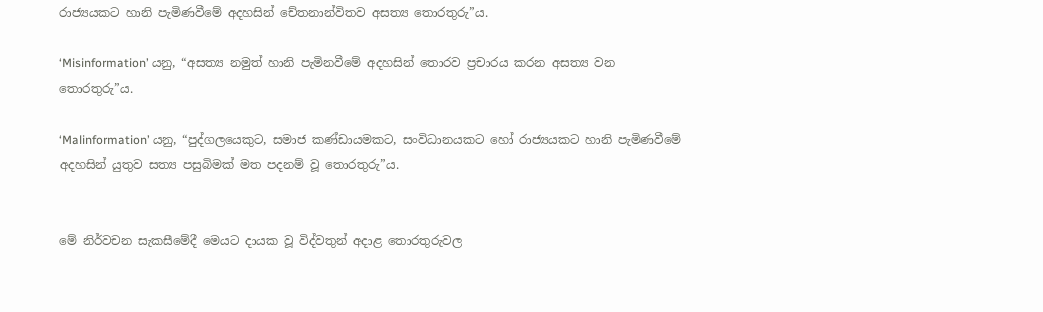රාජ්‍යයකට හානි පැමිණවීමේ අදහසින් චේතනාන්විතව අසත්‍ය තොරතුරු”ය.

‘Misinformation’ යනු, “අසත්‍ය නමුත් හානි පැමිනවීමේ අදහසින් තොරව ප්‍රචාරය කරන අසත්‍ය වන තොරතුරු”ය.

‘Malinformation’ යනු, “පුද්ගලයෙකුට, සමාජ කණ්ඩායමකට, සංවිධානයකට හෝ රාජ්‍යයකට හානි පැමිණවීමේ අදහසින් යුතුව සත්‍ය පසුබිමක් මත පදනම් වූ තොරතුරු”ය.


මේ නිර්වචන සැකසීමේදී මෙයට දායක වූ විද්වතුන් අදාළ තොරතුරුවල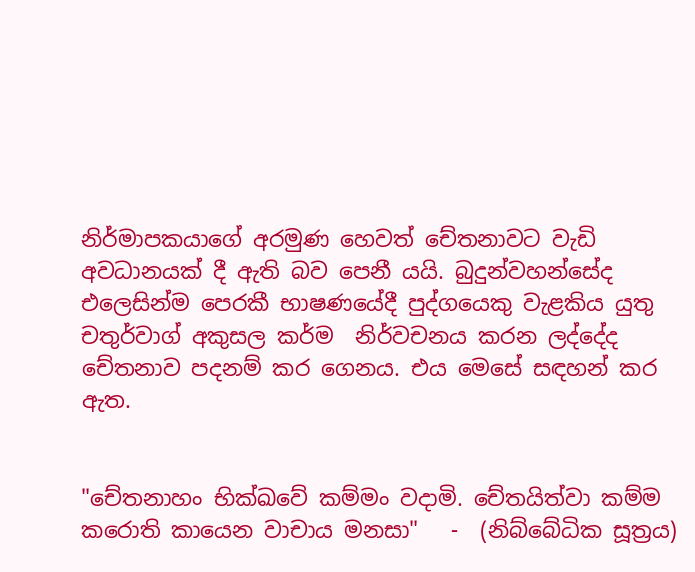නිර්මාපකයාගේ අරමුණ හෙවත් චේතනාවට වැඩි අවධානයක් දී ඇති බව පෙනී යයි. බුදුන්වහන්සේද එලෙසින්ම පෙරකී භාෂණයේදී පුද්ගයෙකු වැළකිය යුතු චතුර්වාග් අකුසල කර්ම  නිර්වචනය කරන ලද්දේද චේතනාව පදනම් කර ගෙනය. එය මෙසේ සඳහන් කර ඇත.


"චේතනාහං භික්ඛවේ කම්මං වදාමි. චේතයිත්වා කම්ම කරොති කායෙන වාචාය මනසා"   -  (නිබ්බේධික සූත්‍රය)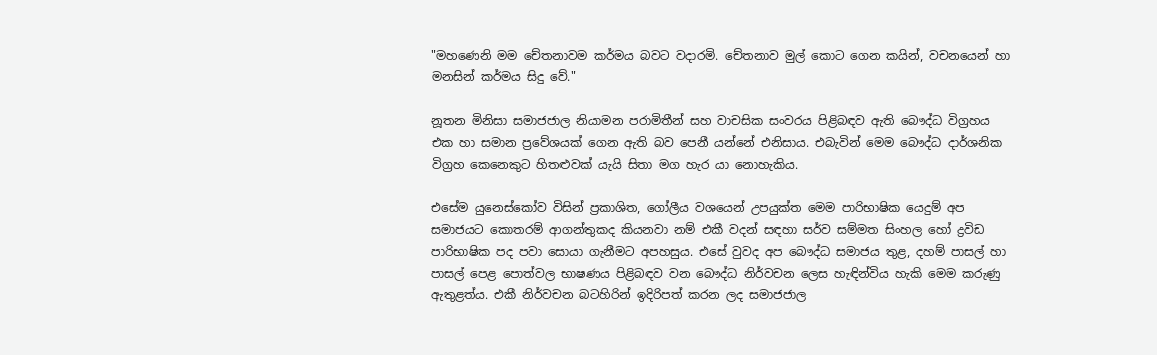"මහණෙනි මම චේතනාවම කර්මය බවට වදාරමි. චේතනාව මුල් කොට ගෙන කයින්, වචනයෙන් හා මනසින් කර්මය සිදු වේ."

නූතන මිනිසා සමාජජාල නියාමන පරාමිතීන් සහ වාචසික සංවරය පිළිබඳව ඇති බෞද්ධ විග්‍රහය එක හා සමාන ප්‍රවේශයක් ගෙන ඇති බව පෙනී යන්නේ එනිසාය. එබැවින් මෙම බෞද්ධ දාර්ශනික විග්‍රහ කෙනෙකුට හිතළුවක් යැයි සිතා මග හැර යා නොහැකිය.

එසේම යුනෙස්කෝව විසින් ප්‍රකාශිත, ගෝලීය වශයෙන් උපයුක්ත මෙම පාරිභාෂික යෙදුම් අප සමාජයට කොතරම් ආගන්තුකද කියනවා නම් එකී වදන් සඳහා සර්ව සම්මත සිංහල හෝ ද්‍රවිඩ පාරිභාෂික පද පවා සොයා ගැනීමට අපහසුය. එසේ වුවද අප බෞද්ධ සමාජය තුළ, දහම් පාසල් හා පාසල් පෙළ පොත්වල භාෂණය පිළිබඳව වන බෞද්ධ නිර්වචන ලෙස හැඳින්විය හැකි මෙම කරුණු ඇතුළත්ය. එකී නිර්වචන බටහිරින් ඉදිරිපත් කරන ලද සමාජජාල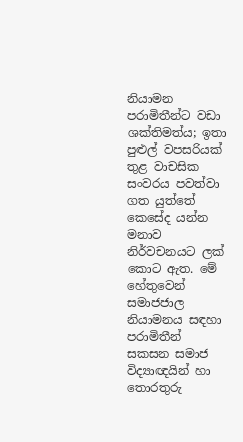නියාමන පරාමිතීන්ට වඩා ශක්තිමත්ය; ඉතා පුළුල් වපසරියක් තුළ වාචසික සංවරය පවත්වා ගත යුත්තේ කෙසේද යන්න මනාව නිර්වචනයට ලක් කොට ඇත. මේ හේතුවෙන් සමාජජාල නියාමනය සඳහා පරාමිතීන් සකසන සමාජ විද්‍යාඥයින් හා තොරතුරු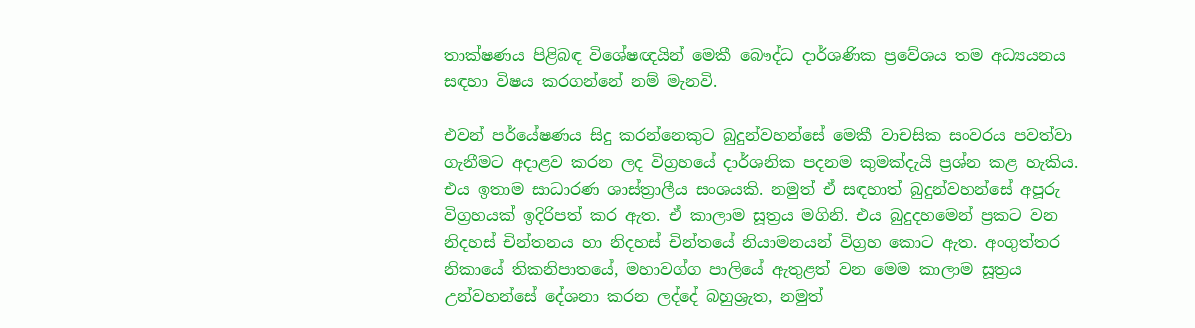තාක්ෂණය පිළිබඳ විශේෂඥයින් මෙකී බෞද්ධ දාර්ශණික ප්‍රවේශය තම අධ්‍යයනය සඳහා විෂය කරගන්නේ නම් මැනවි.

එවන් පර්යේෂණය සිදු කරන්නෙකුට බුදුන්වහන්සේ මෙකී වාචසික සංවරය පවත්වා ගැනීමට අදාළව කරන ලද විග්‍රහයේ දාර්ශනික පදනම කුමක්දැයි ප්‍රශ්න කළ හැකිය. එය ඉතාම සාධාරණ ශාස්ත්‍රාලීය සංශයකි. නමුත් ඒ සඳහාත් බුදුන්වහන්සේ අපූරු විග්‍රහයක් ඉදිරිපත් කර ඇත. ඒ කාලාම සූත්‍රය මගිනි. එය බුදුදහමෙන් ප්‍රකට වන නිදහස් චින්තනය හා නිදහස් චින්තයේ නියාමනයන් විග්‍රහ කොට ඇත. අංගුත්තර නිකායේ තිකනිපාතයේ, මහාවග්ග පාලියේ ඇතුළත් වන මෙම කාලාම සූත්‍රය උන්වහන්සේ දේශනා කරන ලද්දේ බහුශ්‍රැත, නමුත්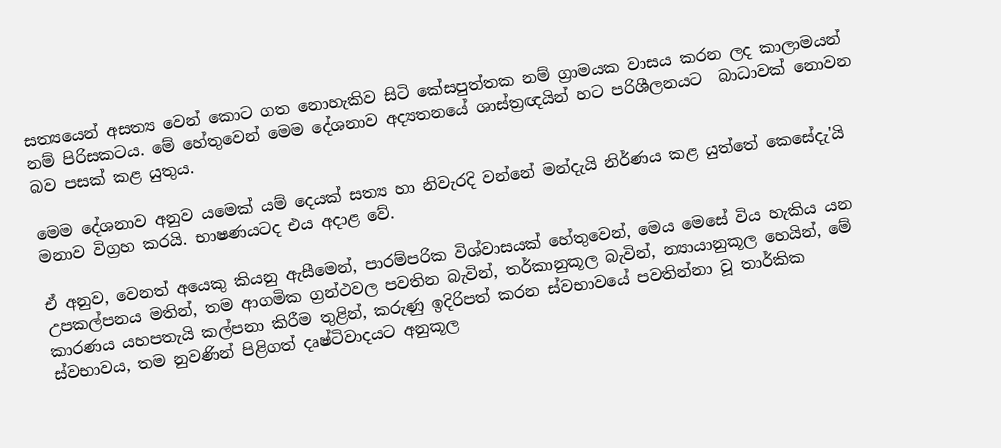සත්‍යයෙන් අසත්‍ය වෙන් කොට ගත නොහැකිව සිටි කේසපුත්තක නම් ග්‍රාමයක වාසය කරන ලද කාලාමයන් නම් පිරිසකටය. මේ හේතුවෙන් මෙම දේශනාව අද්‍යතනයේ ශාස්ත්‍රඥයින් හට පරිශීලනයට  බාධාවක් නොවන බව පසක් කළ යුතුය.

මෙම දේශනාව අනුව යමෙක් යම් දෙයක් සත්‍ය හා නිවැරදි වන්නේ මන්දැයි නිර්ණය කළ යුත්තේ කෙසේදැ'යි මනාව විග්‍රහ කරයි. භාෂණයටද එය අදාළ වේ.

ඒ අනුව, වෙනත් අයෙකු කියනු ඇසීමෙන්, පාරම්පරික විශ්වාසයක් හේතුවෙන්, මෙය මෙසේ විය හැකිය යන උපකල්පනය මතින්, තම ආගමික ග්‍රන්ථවල පවතින බැවින්, තර්කානුකූල බැවින්, න්‍යායානුකූල හෙයින්, මේ කාරණය යහපතැයි කල්පනා කිරීම තුළින්, කරුණු ඉදිරිපත් කරන ස්වභාවයේ පවතින්නා වූ තාර්කික ස්වභාවය, තම නුවණින් පිළිගත් දෘෂ්ටිවාදයට අනුකූල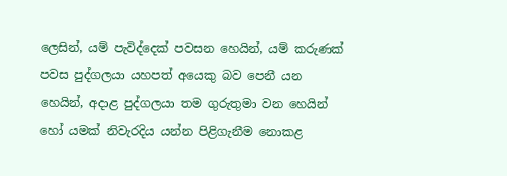ලෙසින්, යම් පැවිද්දෙක් පවසන හෙයින්, යම් කරුණක් පවස පුද්ගලයා යහපත් අයෙකු බව පෙනී යන හෙයින්, අදාළ පුද්ගලයා තම ගුරුතුමා වන හෙයින් හෝ යමක් නිවැරදිය යන්න පිළිගැනීම නොකළ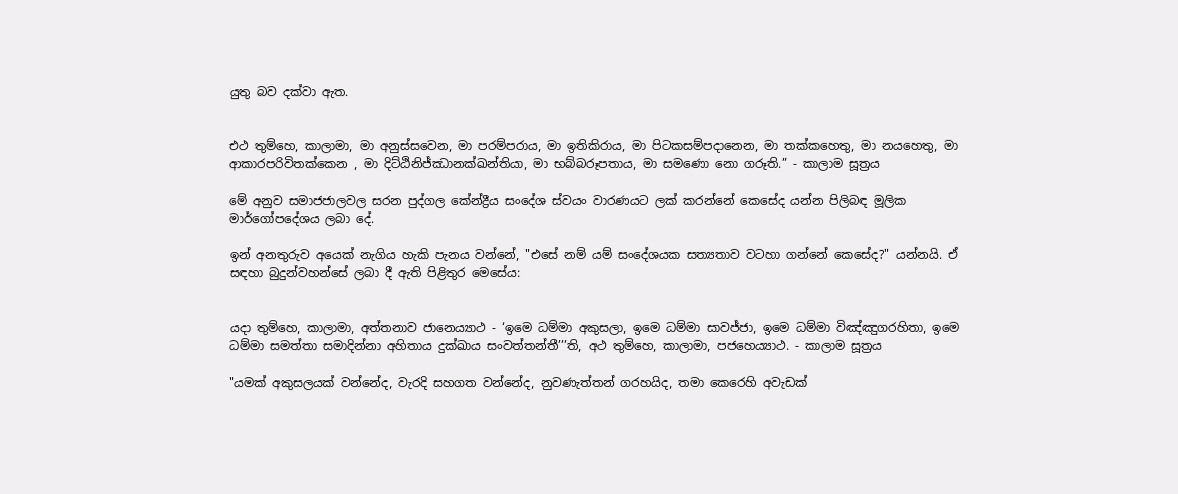යුතු බව දක්වා ඇත.


එථ තුම්හෙ, කාලාමා, මා අනුස්සවෙන, මා පරම්පරාය, මා ඉතිකිරාය, මා පිටකසම්පදානෙන, මා තක්කහෙතු, මා නයහෙතු, මා ආකාරපරිවිතක්කෙන , මා දිට්ඨිනිජ්ඣානක්ඛන්තියා, මා භබ්බරූපතාය, මා සමණො නො ගරූති.” - කාලාම සූත්‍රය

මේ අනුව සමාජජාලවල සරන පුද්ගල කේන්ද්‍රීය සංදේශ ස්වයං වාරණයට ලක් කරන්නේ කෙසේද යන්න පිලිබඳ මූලික මාර්ගෝපදේශය ලබා දේ.

ඉන් අනතුරුව අයෙක් නැගිය හැකි පැනය වන්නේ, "එසේ නම් යම් සංදේශයක සත්‍යතාව වටහා ගන්නේ කෙසේද?" යන්නයි. ඒ සඳහා බුදුන්වහන්සේ ලබා දී ඇති පිළිතුර මෙසේය:


යදා තුම්හෙ, කාලාමා, අත්තනාව ජානෙය්‍යාථ - ‘ඉමෙ ධම්මා අකුසලා, ඉමෙ ධම්මා සාවජ්ජා, ඉමෙ ධම්මා විඤ්ඤුගරහිතා, ඉමෙ ධම්මා සමත්තා සමාදින්නා අහිතාය දුක්ඛාය සංවත්තන්තී’’’ති, අථ තුම්හෙ, කාලාමා, පජහෙය්‍යාථ. - කාලාම සූත්‍රය

"යමක් අකුසලයක් වන්නේද, වැරදි සහගත වන්නේද, නුවණැත්තන් ගරහයිද, තමා කෙරෙහි අවැඩක්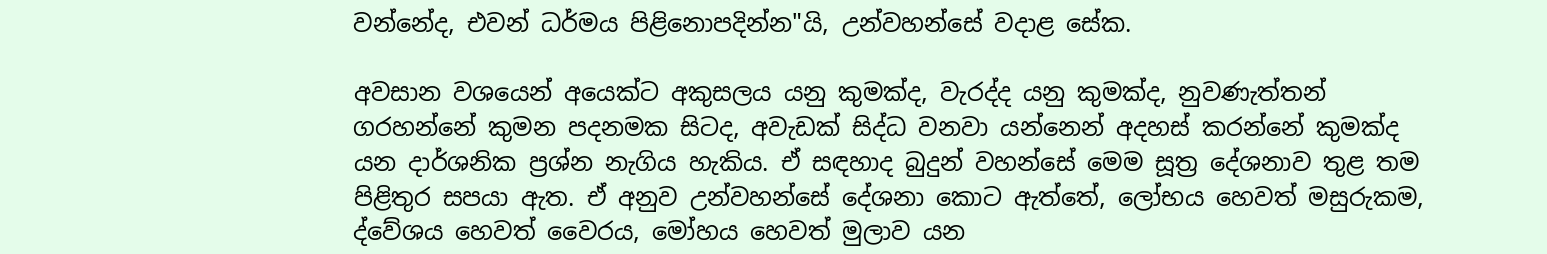වන්නේද, එවන් ධර්මය පිළිනොපදින්න"යි, උන්වහන්සේ වදාළ සේක.

අවසාන වශයෙන් අයෙක්ට අකුසලය යනු කුමක්ද, වැරද්ද යනු කුමක්ද, නුවණැත්තන් ගරහන්නේ කුමන පදනමක සිටද, අවැඩක් සිද්ධ වනවා යන්නෙන් අදහස් කරන්නේ කුමක්ද යන දාර්ශනික ප්‍රශ්න නැගිය හැකිය. ඒ සඳහාද බුදුන් වහන්සේ මෙම සූත්‍ර දේශනාව තුළ තම පිළිතුර සපයා ඇත. ඒ අනුව උන්වහන්සේ දේශනා කොට ඇත්තේ, ලෝභය හෙවත් මසුරුකම, ද්වේශය හෙවත් වෛරය, මෝහය හෙවත් මුලාව යන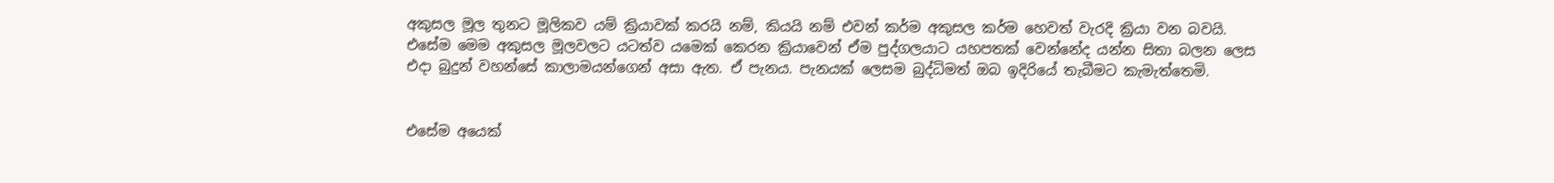අකුසල මූල තුනට මූලිකව යම් ක්‍රියාවක් කරයි නම්, කියයි නම් එවන් කර්ම අකුසල කර්ම හෙවත් වැරදි ක්‍රියා වන බවයි. එසේම මෙම අකුසල මූලවලට යටත්ව යමෙක් කෙරන ක්‍රියාවෙන් ඒම පුද්ගලයාට යහපතක් වෙන්නේද යන්න සිතා බලන ලෙස එදා බුදුන් වහන්සේ කාලාමයන්ගෙන් අසා ඇත. ඒ පැනය. පැනයක් ලෙසම බුද්ධිමත් ඔබ ඉදිරියේ තැබීමට කැමැත්තෙමි.


එසේම අයෙක්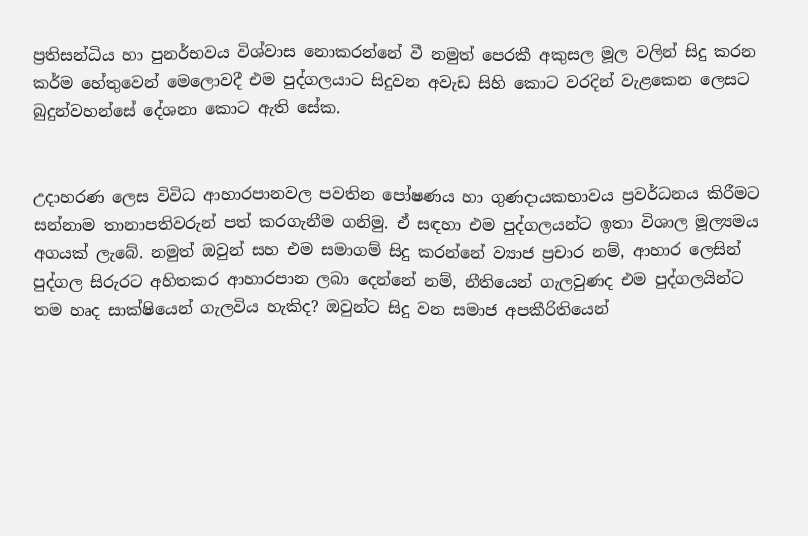ප්‍රතිසන්ධිය හා පුනර්භවය විශ්වාස නොකරන්නේ වී නමුත් පෙරකී අකුසල මූල වලින් සිදු කරන කර්ම හේතුවෙන් මෙලොවදී එම පුද්ගලයාට සිදුවන අවැඩ සිහි කොට වරදින් වැළකෙන ලෙසට බුදුන්වහන්සේ දේශනා කොට ඇති සේක.


උදාහරණ ලෙස විවිධ ආහාරපානවල පවතින පෝෂණය හා ගුණදායකභාවය ප්‍රවර්ධනය කිරීමට සන්නාම තානාපතිවරුන් පත් කරගැනීම ගනිමු. ඒ සඳහා එම පුද්ගලයන්ට ඉතා විශාල මූල්‍යමය අගයක් ලැබේ. නමුත් ඔවුන් සහ එම සමාගම් සිදු කරන්නේ ව්‍යාජ ප්‍රචාර නම්, ආහාර ලෙසින් පුද්ගල සිරුරට අහිතකර ආහාරපාන ලබා දෙන්නේ නම්, නීතියෙන් ගැලවුණද එම පුද්ගලයින්ට තම හෘද සාක්ෂියෙන් ගැලවිය හැකිද? ඔවුන්ට සිදු වන සමාජ අපකීරිතියෙන්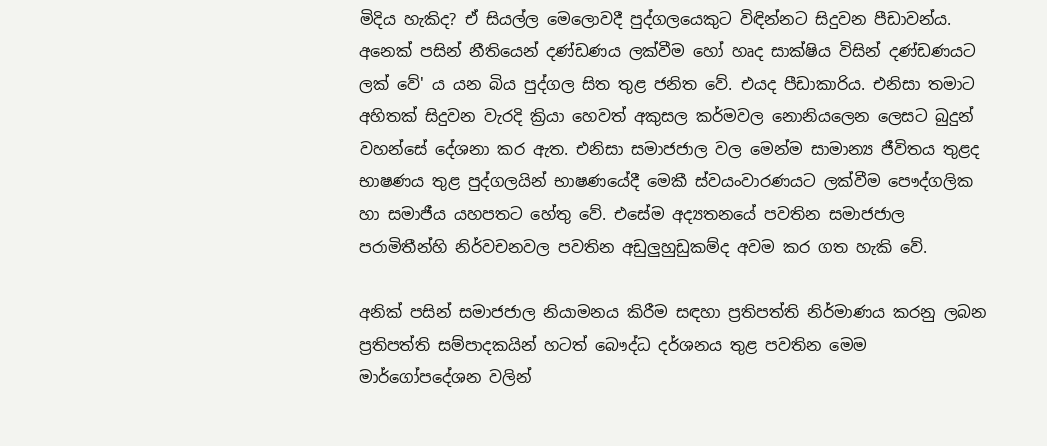මිදිය හැකිද? ඒ සියල්ල මෙලොවදී පුද්ගලයෙකුට විඳින්නට සිදුවන පීඩාවන්ය. අනෙක් පසින් නීතියෙන් දණ්ඩණය ලක්වීම හෝ හෘද සාක්ෂිය විසින් දණ්ඩණයට ලක් වේ' ය යන බිය පුද්ගල සිත තුළ ජනිත වේ. එයද පීඩාකාරිය. එනිසා තමාට අහිතක් සිදුවන වැරදි ක්‍රියා හෙවත් අකුසල කර්මවල නොනියලෙන ලෙසට බුදුන් වහන්සේ දේශනා කර ඇත. එනිසා සමාජජාල වල මෙන්ම සාමාන්‍ය ජීවිතය තුළද භාෂණය තුළ පුද්ගලයින් භාෂණයේදී මෙකී ස්වයංවාරණයට ලක්වීම පෞද්ගලික හා සමාජීය යහපතට හේතු වේ. එසේම අද්‍යතනයේ පවතින සමාජජාල පරාමිතීන්හි නිර්වචනවල පවතින අඩුලුහුඩුකම්ද අවම කර ගත හැකි වේ.

අනික් පසින් සමාජජාල නියාමනය කිරීම සඳහා ප්‍රතිපත්ති නිර්මාණය කරනු ලබන ප්‍රතිපත්ති සම්පාදකයින් හටත් බෞද්ධ දර්ශනය තුළ පවතින මෙම මාර්ගෝපදේශන වලින්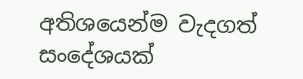අතිශයෙන්ම වැදගත් සංදේශයක්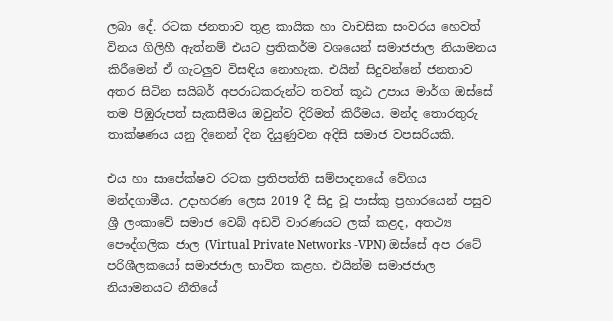ලබා දේ. රටක ජනතාව තුළ කායික හා වාචසික සංවරය හෙවත් විනය ගිලිහී ඇත්නම් එයට ප්‍රතිකර්ම වශයෙන් සමාජජාල නියාමනය කිරීමෙන් ඒ ගැටලුව විසඳිය නොහැක. එයින් සිදුවන්නේ ජනතාව අතර සිටින සයිබර් අපරාධකරුන්ට තවත් කූඨ උපාය මාර්ග ඔස්සේ තම පිඹුරුපත් සැකසීමය ඔවුන්ව දිරිමත් කිරීමය. මන්ද තොරතුරු තාක්ෂණය යනු දිනෙන් දින දියුණුවන අදිසි සමාජ වපසරියකි.

එය හා සාපේක්ෂව රටක ප්‍රතිපත්ති සම්පාදනයේ වේගය මන්දගාමීය. උදාහරණ ලෙස 2019 දී සිදු වූ පාස්කු ප්‍රහාරයෙන් පසුව ශ්‍රී ලංකාවේ සමාජ වෙබ් අඩවි වාරණයට ලක් කළද, අතථ්‍ය පෞද්ගලික ජාල (Virtual Private Networks -VPN) ඔස්සේ අප රටේ පරිශීලකයෝ සමාජජාල භාවිත කළහ. එයින්ම සමාජජාල නියාමනයට නීතියේ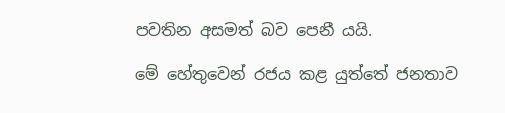පවතින අසමත් බව පෙනී යයි.

මේ හේතුවෙන් රජය කළ යුත්තේ ජනතාව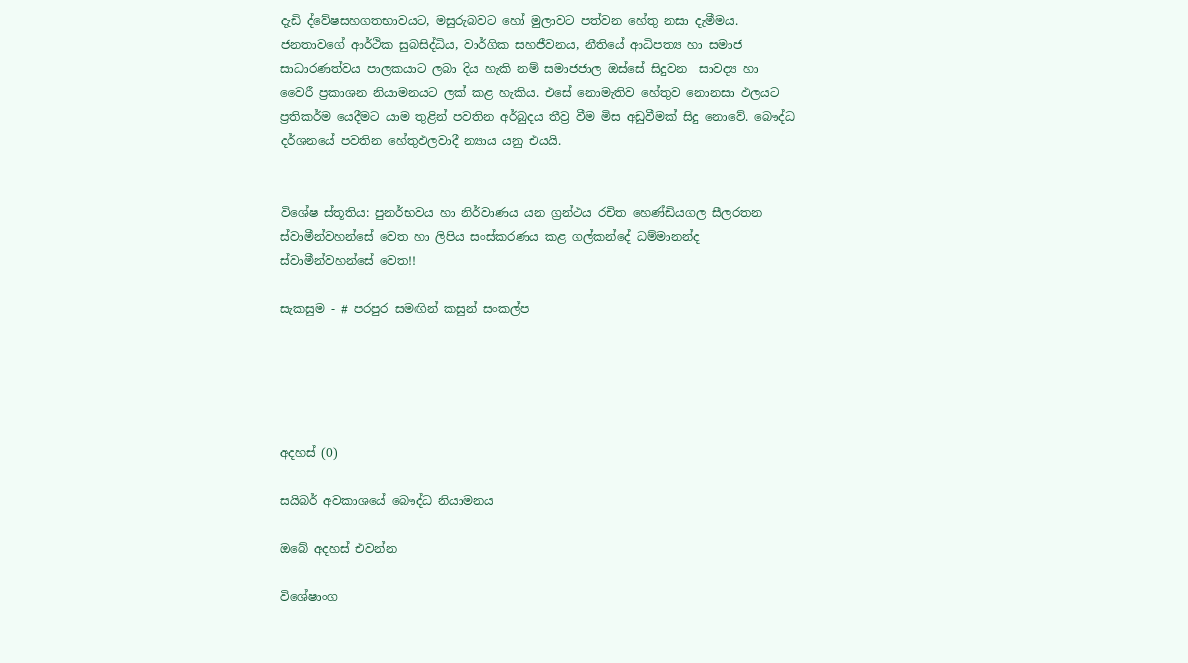දැඩි ද්වේෂසහගතභාවයට, මසුරුබවට හෝ මුලාවට පත්වන හේතු නසා දැමීමය. ජනතාවගේ ආර්ථික සුබසිද්ධිය, වාර්ගික සහජීවනය, නීතියේ ආධිපත්‍ය හා සමාජ සාධාරණත්වය පාලකයාට ලබා දිය හැකි නම් සමාජජාල ඔස්සේ සිදුවන  සාවද්‍ය හා වෛරී ප්‍රකාශන නියාමනයට ලක් කළ හැකිය. එසේ නොමැතිව හේතුව නොනසා ඵලයට ප්‍රතිකර්ම යෙදීමට යාම තුළින් පවතින අර්බුදය තීව්‍ර වීම මිස අඩුවීමක් සිදු නොවේ. බෞද්ධ දර්ශනයේ පවතින හේතුඵලවාදී න්‍යාය යනු එයයි.


විශේෂ ස්තූතිය: පුනර්භවය හා නිර්වාණය යන ග්‍රන්ථය රචිත හෙණ්ඩියගල සීලරතන ස්වාමීන්වහන්සේ වෙත හා ලිපිය සංස්කරණය කළ ගල්කන්දේ ධම්මානන්ද ස්වාමීන්වහන්සේ වෙත!!

සැකසුම - # පරපුර සමඟින් කසුන් සංකල්ප





අදහස් (0)

සයිබර් අවකාශයේ බෞද්ධ නියාමනය

ඔබේ අදහස් එවන්න

විශේෂාංග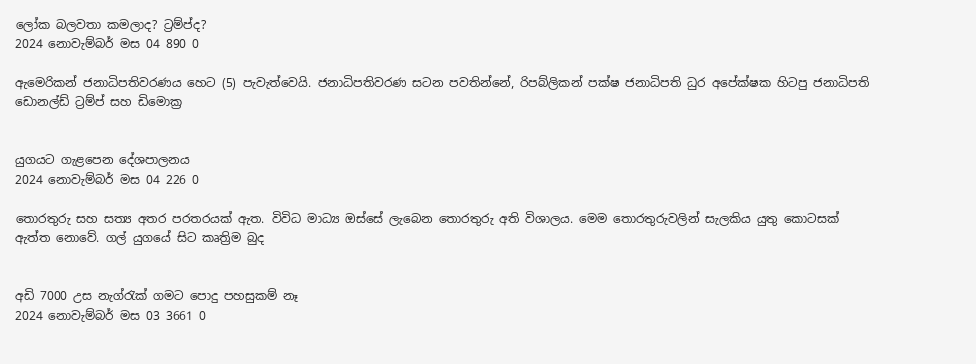ලෝක බලවතා කමලාද? ට්‍රම්ප්ද?
2024 නොවැම්බර් මස 04 890 0

ඇමෙරිකන් ජනාධිපතිවරණය හෙට (5) පැවැත්වෙයි. ජනාධිපතිවරණ සටන පවතින්නේ, රිපබ්ලිකන් පක්ෂ ජනාධිපති ධුර අපේක්ෂක හිටපු ජනාධිපති ඩොනල්ඩ් ට්‍රම්ප් සහ ඩිමොක්‍ර


යුගයට ගැළපෙන දේශපාලනය
2024 නොවැම්බර් මස 04 226 0

තොරතුරු සහ සත්‍ය අතර පරතරයක් ඇත. විවිධ මාධ්‍ය ඔස්සේ ලැබෙන තොරතුරු අති විශාලය. මෙම තොරතුරුවලින් සැලකිය යුතු කොටසක් ඇත්ත නොවේ. ගල් යුගයේ සිට කෘත්‍රිම බුද


අඩි 7000 උස නැග්රැක් ගමට පොදු පහසුකම් නෑ
2024 නොවැම්බර් මස 03 3661 0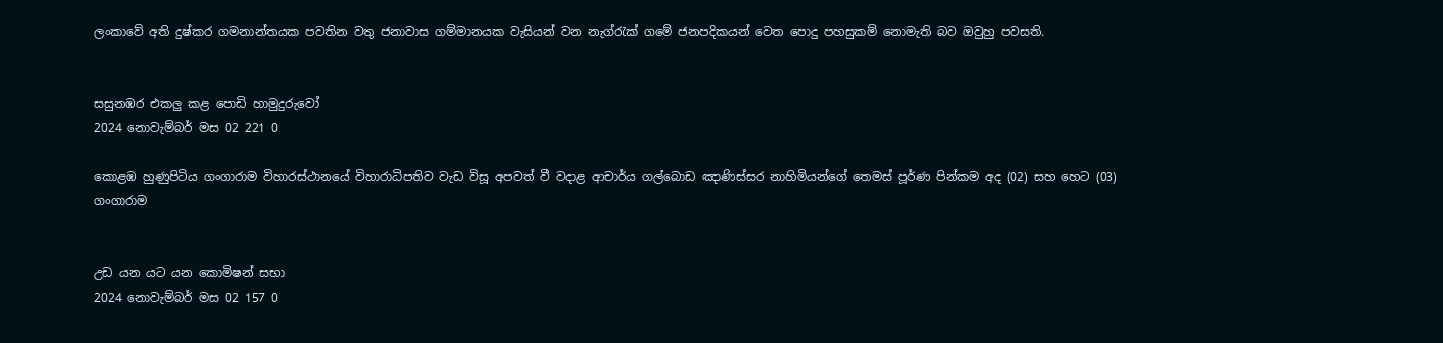ලංකාවේ අති දුෂ්කර ගමනාන්තයක පවතින වතු ජනාවාස ගම්මානයක වැසියන් වන නැග්රැක් ගමේ ජනපදිකයන් වෙත පොදු පහසුකම් නොමැති බව ඔවුහු පවසති.


සසුනඹර එකලු කළ පොඩි හාමුදුරුවෝ
2024 නොවැම්බර් මස 02 221 0

කොළඹ හුණුපිටිය ගංගාරාම විහාරස්ථානයේ විහාරාධිපතිව වැඩ විසූ අපවත් වී වදාළ ආචාර්ය ගල්බොඩ ඤාණිස්සර නාහිමියන්ගේ තෙමස් පූර්ණ පින්කම අද (02) සහ හෙට (03) ගංගාරාම


උඩ යන යට යන කොමිෂන් සභා
2024 නොවැම්බර් මස 02 157 0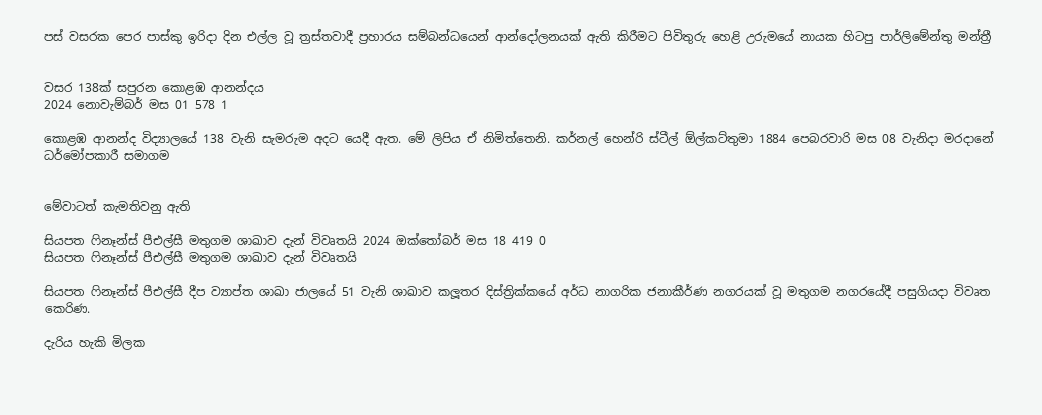පස් වසරක පෙර පාස්කු ඉරිදා දින එල්ල වූ ත්‍රස්තවාදී ප්‍රහාරය සම්බන්ධයෙන් ආන්දෝලනයක් ඇති කිරීමට පිවිතුරු හෙළි උරුමයේ නායක හිටපු පාර්ලිමේන්තු මන්ත්‍රී


වසර 138ක් සපුරන කොළඹ ආනන්දය
2024 නොවැම්බර් මස 01 578 1

කොළඹ ආනන්ද විද්‍යාලයේ 138 වැනි සැමරුම අදට යෙදී ඇත. මේ ලිපිය ඒ නිමිත්තෙනි. කර්නල් හෙන්රි ස්ටීල් ඕල්කට්තුමා 1884 පෙබරවාරි මස 08 වැනිදා මරදානේ ධර්මෝපකාරී සමාගම


මේවාටත් කැමතිවනු ඇති

සියපත ෆිනෑන්ස් පීඑල්සී මතුගම ශාඛාව දැන් විවෘතයි 2024 ඔක්තෝබර් මස 18 419 0
සියපත ෆිනෑන්ස් පීඑල්සී මතුගම ශාඛාව දැන් විවෘතයි

සියපත ෆිනෑන්ස් පීඑල්සී දීප ව්‍යාප්ත ශාඛා ජාලයේ 51 වැනි ශාඛාව කලූතර දිස්ත්‍රික්කයේ අර්ධ නාගරික ජනාකීර්ණ නගරයක් වූ මතුගම නගරයේදී පසුගියදා විවෘත කෙරිණ.

දැරිය හැකි මිලක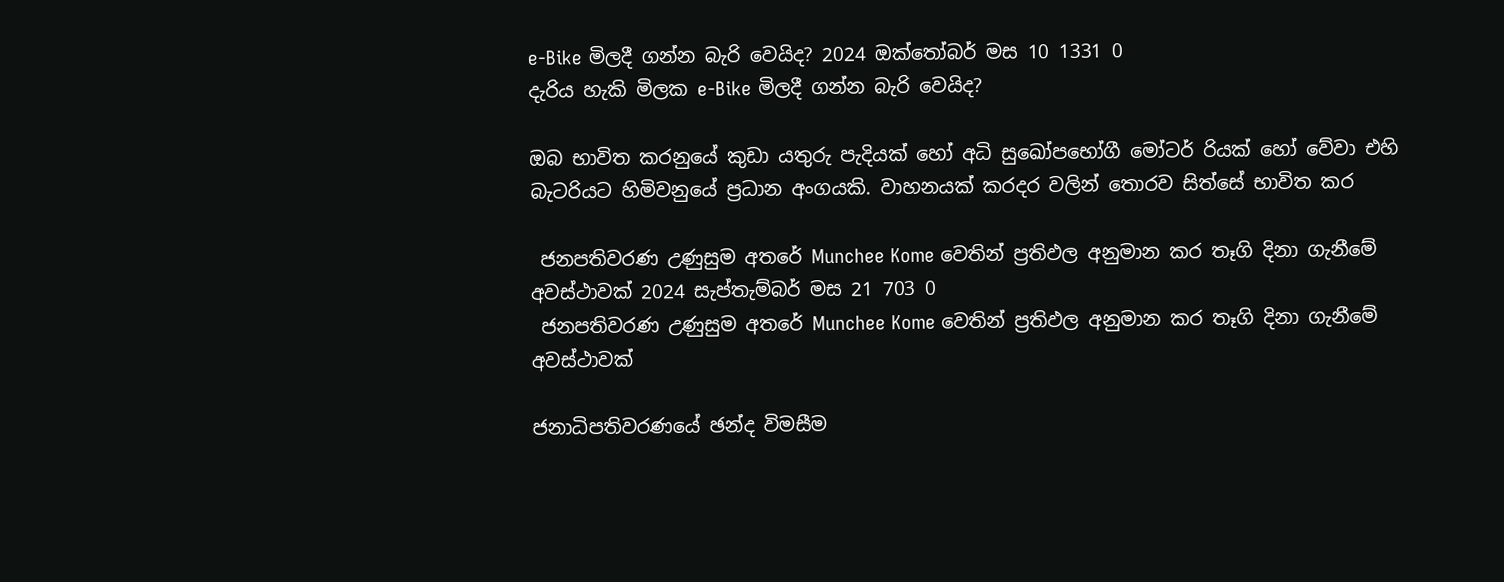e-Bike මිලදී ගන්න බැරි වෙයිද? 2024 ඔක්තෝබර් මස 10 1331 0
දැරිය හැකි මිලක e-Bike මිලදී ගන්න බැරි වෙයිද?

ඔබ භාවිත කරනුයේ කුඩා යතුරු පැදියක් හෝ අධි සුඛෝපභෝගී මෝටර් රියක් හෝ වේවා එහි බැටරියට හිමිවනුයේ ප්‍රධාන අංගයකි. වාහනයක් කරදර වලින් තොරව සිත්සේ භාවිත කර

 ජනපතිවරණ උණුසුම අතරේ Munchee Kome වෙතින් ප්‍රතිඵල අනුමාන කර තෑගි දිනා ගැනීමේ අවස්ථාවක් 2024 සැප්තැම්බර් මස 21 703 0
 ජනපතිවරණ උණුසුම අතරේ Munchee Kome වෙතින් ප්‍රතිඵල අනුමාන කර තෑගි දිනා ගැනීමේ අවස්ථාවක්

ජනාධිපතිවරණයේ ඡන්ද විමසීම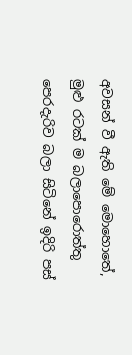අවසන් වී ඇති මේ මොහොතේ, මුළු රටක් ම බලාපොරොත්තු පෙරදැරිව බලා සිටිනේ ඉදිරි පස්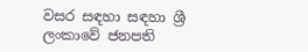වසර සඳහා සඳහා ශ්‍රී ලංකාවේ ජනපති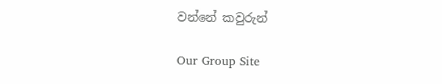වන්නේ කවුරුන්

Our Group Site